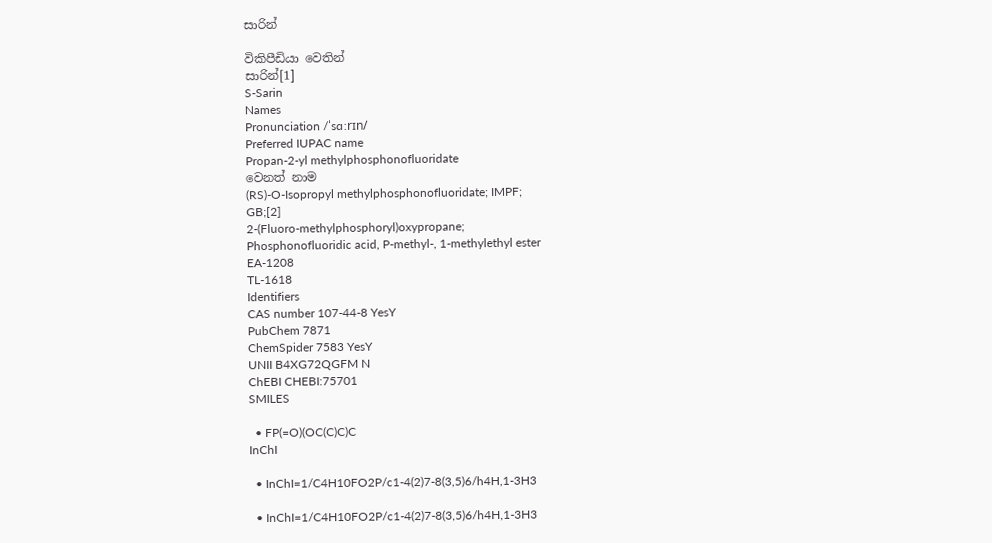සාරින්

විකිපීඩියා වෙතින්
සාරින්[1]
S-Sarin
Names
Pronunciation /ˈsɑːrɪn/
Preferred IUPAC name
Propan-2-yl methylphosphonofluoridate
වෙනත් නාම
(RS)-O-Isopropyl methylphosphonofluoridate; IMPF;
GB;[2]
2-(Fluoro-methylphosphoryl)oxypropane;
Phosphonofluoridic acid, P-methyl-, 1-methylethyl ester
EA-1208
TL-1618
Identifiers
CAS number 107-44-8 YesY
PubChem 7871
ChemSpider 7583 YesY
UNII B4XG72QGFM N
ChEBI CHEBI:75701
SMILES

  • FP(=O)(OC(C)C)C
InChI

  • InChI=1/C4H10FO2P/c1-4(2)7-8(3,5)6/h4H,1-3H3

  • InChI=1/C4H10FO2P/c1-4(2)7-8(3,5)6/h4H,1-3H3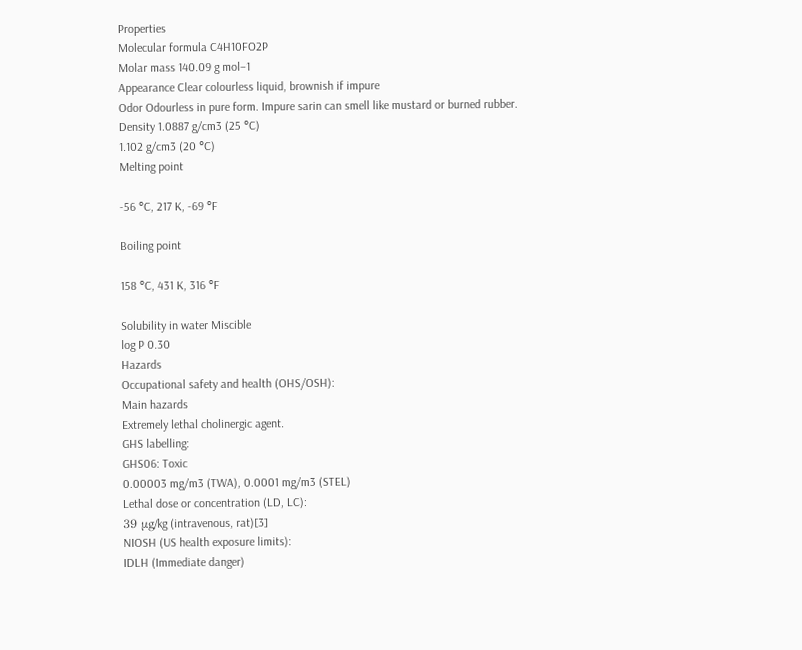Properties
Molecular formula C4H10FO2P
Molar mass 140.09 g mol−1
Appearance Clear colourless liquid, brownish if impure
Odor Odourless in pure form. Impure sarin can smell like mustard or burned rubber.
Density 1.0887 g/cm3 (25 °C)
1.102 g/cm3 (20 °C)
Melting point

-56 °C, 217 K, -69 °F

Boiling point

158 °C, 431 K, 316 °F

Solubility in water Miscible
log P 0.30
Hazards
Occupational safety and health (OHS/OSH):
Main hazards
Extremely lethal cholinergic agent.
GHS labelling:
GHS06: Toxic
0.00003 mg/m3 (TWA), 0.0001 mg/m3 (STEL)
Lethal dose or concentration (LD, LC):
39 μg/kg (intravenous, rat)[3]
NIOSH (US health exposure limits):
IDLH (Immediate danger)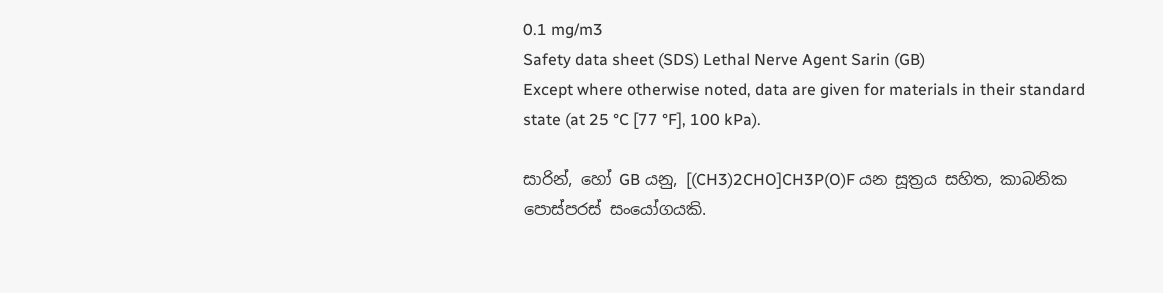0.1 mg/m3
Safety data sheet (SDS) Lethal Nerve Agent Sarin (GB)
Except where otherwise noted, data are given for materials in their standard state (at 25 °C [77 °F], 100 kPa).

සාරින්, හෝ GB යනු, [(CH3)2CHO]CH3P(O)F යන සූත්‍රය සහිත, කාබනික පොස්පරස් සංයෝගයකි.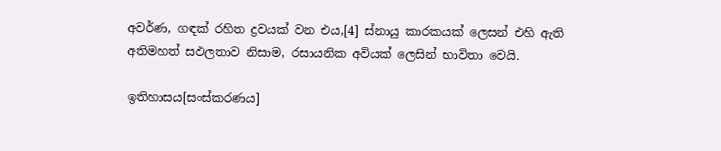අවර්ණ, ගඳක් රහිත ද්‍රවයක් වන එය,[4] ස්නායු කාරකයක් ලෙසන් එහි ඇති අතිමහත් සඵලතාව නිසාම, රසායනික අවියක් ලෙසින් භාවිතා වෙයි.

ඉතිහාසය[සංස්කරණය]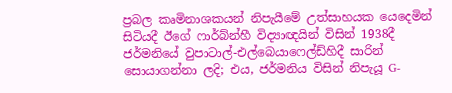ප්‍රබල කෘමිනාශකයන් නිපැයීමේ උත්සාහයක යෙදෙමින් සිටියදී ඊගේ ෆාර්බ්න්හී විද්‍යාඥයින් විසින් 1938දී ජර්මනියේ වුපාටාල්-එල්බෙයාෆෙල්ඩ්හිදී සාරින් සොයාගන්නා ලදි; එය, ජර්මනිය විසින් නිපැයූ G-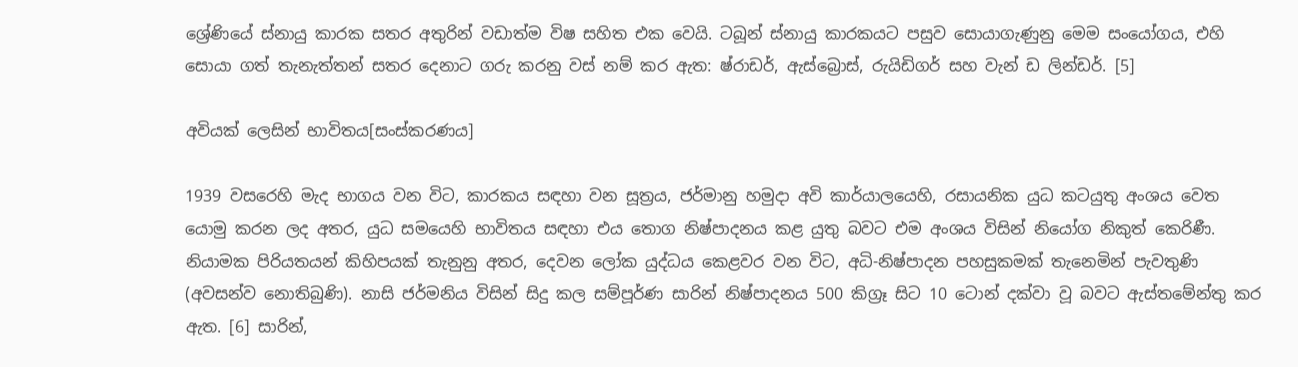ශ්‍රේණියේ ස්නායු කාරක සතර අතුරින් වඩාත්ම විෂ සහිත එක වෙයි. ටබූන් ස්නායු කාරකයට පසුව සොයාගැණුනු මෙම සංයෝගය, එහි සොයා ගත් තැනැත්තන් සතර දෙනාට ගරු කරනු වස් නම් කර ඇත: ෂ්රාඩර්, ඇස්බ්‍රොස්, රුයිඩිගර් සහ වැන් ඩ ලින්ඩර්. [5]

අවියක් ලෙසින් භාවිතය[සංස්කරණය]

1939 වසරෙහි මැද භාගය වන විට, කාරකය සඳහා වන සූත්‍රය, ජර්මානු හමුදා අවි කාර්යාලයෙහි, රසායනික යුධ කටයුතු අංශය වෙත යොමු කරන ලද අතර, යුධ සමයෙහි භාවිතය සඳහා එය තොග නිෂ්පාදනය කළ යුතු බවට එම අංශය විසින් නියෝග නිකුත් කෙරිණී. නියාමක පිරියතයන් කිහිපයක් තැනුනු අතර, දෙවන ලෝක යුද්ධය කෙළවර වන විට, අධි-නිෂ්පාදන පහසුකමක් තැනෙමින් පැවතුණි (අවසන්ව නොතිබුණි). නාසි ජර්මනිය විසින් සිදු කල සම්පූර්ණ සාරින් නිෂ්පාදනය 500 කිග්‍රෑ සිට 10 ටොන් දක්වා වූ බවට ඇස්තමේන්තු කර ඇත. [6] සාරින්,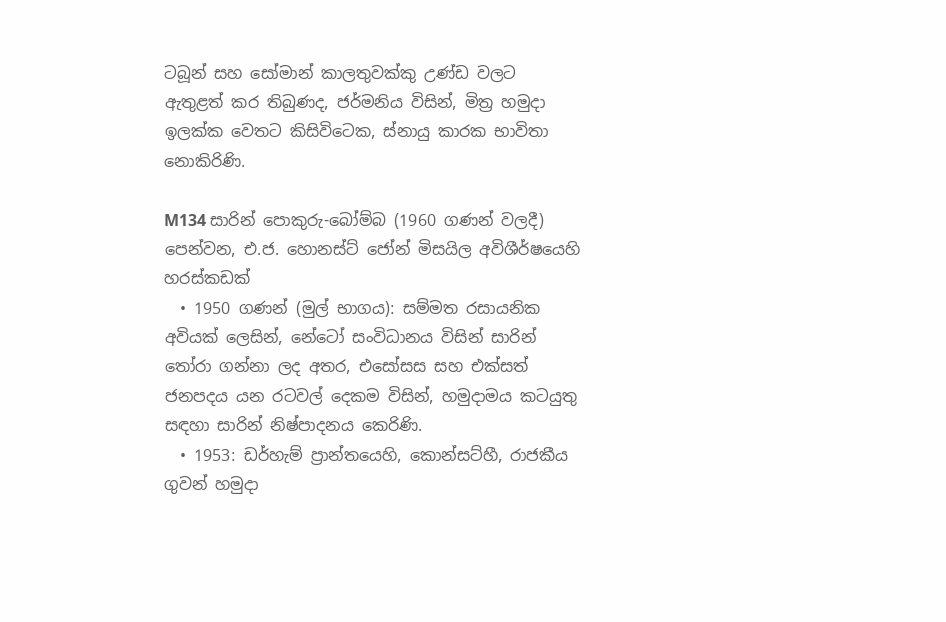ටබූන් සහ සෝමාන් කාලතුවක්කු උණ්ඩ වලට ඇතුළත් කර තිබුණද, ජර්මනිය විසින්, මිත්‍ර හමුදා ඉලක්ක වෙතට කිසිවිටෙක, ස්නායු කාරක භාවිතා නොකිරිණි.

M134 සාරින් පොකුරු-බෝම්බ (1960 ගණන් වලදී) පෙන්වන, එ.ජ. හොනස්ට් ජෝන් මිසයිල අවිශීර්ෂයෙහි හරස්කඩක්
  • 1950 ගණන් (මුල් භාගය): සම්මත රසායනික අවියක් ලෙසින්, නේටෝ සංවිධානය විසින් සාරින් තෝරා ගන්නා ලද අතර, එසෝසස සහ එක්සත් ජනපදය යන රටවල් දෙකම විසින්, හමුදාමය කටයුතු සඳහා සාරින් නිෂ්පාදනය කෙරිණි.
  • 1953: ඩර්හැම් ප්‍රාන්තයෙහි, කොන්සට්හී, රාජකීය ගුවන් හමුදා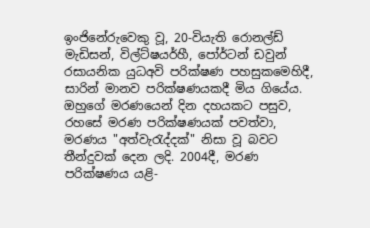ඉංජිනේරුවෙකු වූ, 20-වියැති රොනල්ඩ් මැඩිසන්, විල්ට්ෂයර්හී, පෝර්ටන් ඩවුන් රසායනික යුධඅවි පරික්ෂණ පහසුකමෙහිදී, සාරින් මානව පරික්ෂණයකදී මිය ගියේය. ඔහුගේ මරණයෙන් දින දහයකට පසුව, රහසේ මරණ පරික්ෂණයක් පවත්වා, මරණය "අත්වැරැද්දක්" නිසා වූ බවට තීන්දුවක් දෙන ලදි. 2004දී, මරණ පරික්ෂණය යළි-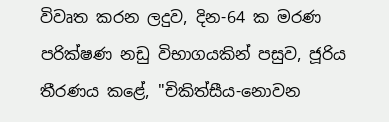විවෘත කරන ලදුව, දින-64 ක මරණ පරික්ෂණ නඩු විභාගයකින් පසුව, ජූරිය තීරණය කළේ, "චිකිත්සීය-නොවන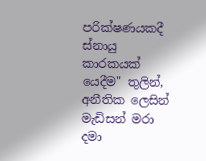පරික්ෂණයකදී ස්නායු කාරකයක් යෙදීම" තුලින්, අනීතික ලෙසින් මැඩිසන් මරා දමා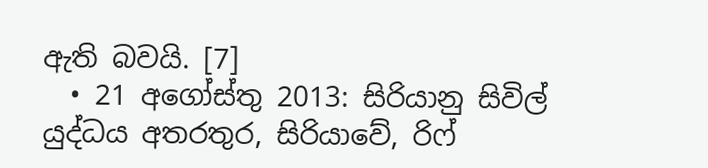ඇති බවයි. [7]
  • 21 අගෝස්තු 2013: සිරියානු සිවිල් යුද්ධය අතරතුර, සිරියාවේ, රිෆ්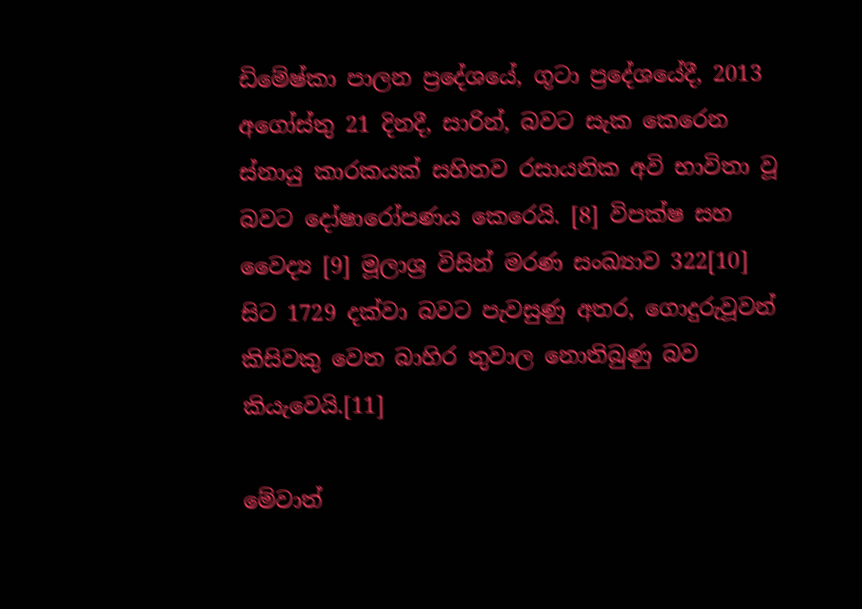ඩිමේෂ්කා පාලන ප්‍රදේශයේ, ගූටා ප්‍රදේශයේදී, 2013 අගෝස්තු 21 දිනදී, සාරින්, බවට සැක කෙරෙන ස්නායු කාරකයක් සහිතව රසායනික අවි භාවිතා වූ බවට දෝෂාරෝපණය කෙරෙයි. [8] විපක්ෂ සහ වෛද්‍ය [9] මූලාශ්‍ර විසින් මරණ සංඛ්‍යාව 322[10] සිට 1729 දක්වා බවට පැවසුණු අතර, ගොදුරුවූවන් කිසිවකු වෙත බාහිර තුවාල නොතිබුණු බව කියැවෙයි.[11]

මේවාත්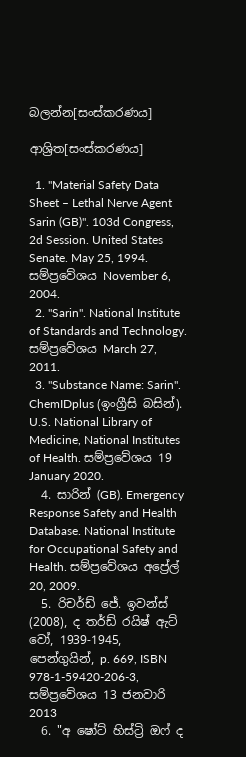බලන්න[සංස්කරණය]

ආශ්‍රිත[සංස්කරණය]

  1. "Material Safety Data Sheet – Lethal Nerve Agent Sarin (GB)". 103d Congress, 2d Session. United States Senate. May 25, 1994. සම්ප්‍රවේශය November 6, 2004.
  2. "Sarin". National Institute of Standards and Technology. සම්ප්‍රවේශය March 27, 2011.
  3. "Substance Name: Sarin". ChemIDplus (ඉංග්‍රීසි බසින්). U.S. National Library of Medicine, National Institutes of Health. සම්ප්‍රවේශය 19 January 2020.
  4. සාරින් (GB). Emergency Response Safety and Health Database. National Institute for Occupational Safety and Health. සම්ප්‍රවේශය අප්‍රේල් 20, 2009.
  5. රිචර්ඩ් ජේ. ඉවන්ස් (2008), ද තර්ඩ් රයිෂ් ඇට් වෝ, 1939-1945, පෙන්ගුයින්, p. 669, ISBN 978-1-59420-206-3, සම්ප්‍රවේශය 13 ජනවාරි 2013
  6. "අ ෂෝට් හිස්ට්‍රි ඔෆ් ද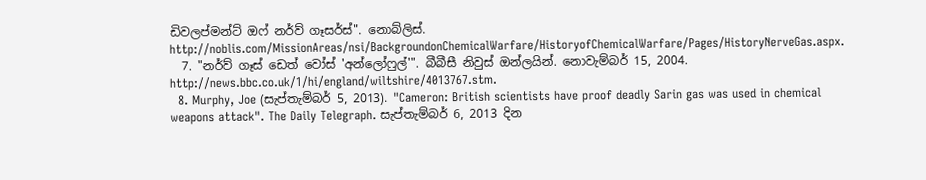ඩිවලප්මන්ට් ඔෆ් නර්ව් ගෑසර්ස්". නොබ්ලිස්. http://noblis.com/MissionAreas/nsi/BackgroundonChemicalWarfare/HistoryofChemicalWarfare/Pages/HistoryNerveGas.aspx.
  7. "නර්ව් ගෑස් ඩෙත් වෝස් 'අන්ලෝෆුල්'". බීබීසී නිවුස් ඔන්ලයින්. නොවැම්බර් 15, 2004. http://news.bbc.co.uk/1/hi/england/wiltshire/4013767.stm.
  8. Murphy, Joe (සැප්තැම්බර් 5, 2013). "Cameron: British scientists have proof deadly Sarin gas was used in chemical weapons attack". The Daily Telegraph. සැප්තැම්බර් 6, 2013 දින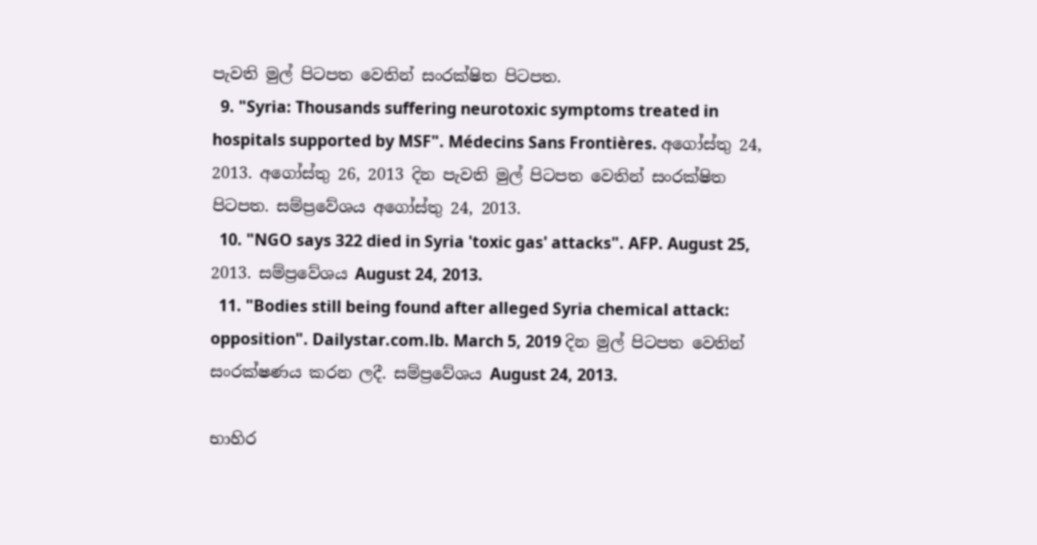පැවති මුල් පිටපත වෙතින් සංරක්ෂිත පිටපත.
  9. "Syria: Thousands suffering neurotoxic symptoms treated in hospitals supported by MSF". Médecins Sans Frontières. අගෝස්තු 24, 2013. අගෝස්තු 26, 2013 දින පැවති මුල් පිටපත වෙතින් සංරක්ෂිත පිටපත. සම්ප්‍රවේශය අගෝස්තු 24, 2013.
  10. "NGO says 322 died in Syria 'toxic gas' attacks". AFP. August 25, 2013. සම්ප්‍රවේශය August 24, 2013.
  11. "Bodies still being found after alleged Syria chemical attack: opposition". Dailystar.com.lb. March 5, 2019 දින මුල් පිටපත වෙතින් සංරක්ෂණය කරන ලදී. සම්ප්‍රවේශය August 24, 2013.

භාහිර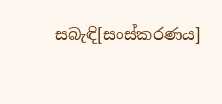සබැඳි[සංස්කරණය]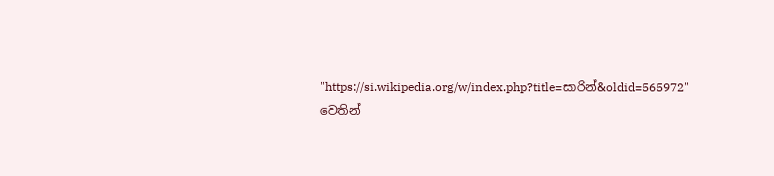"https://si.wikipedia.org/w/index.php?title=සාරින්&oldid=565972" වෙතින්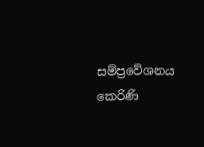සම්ප්‍රවේශනය කෙරිණි